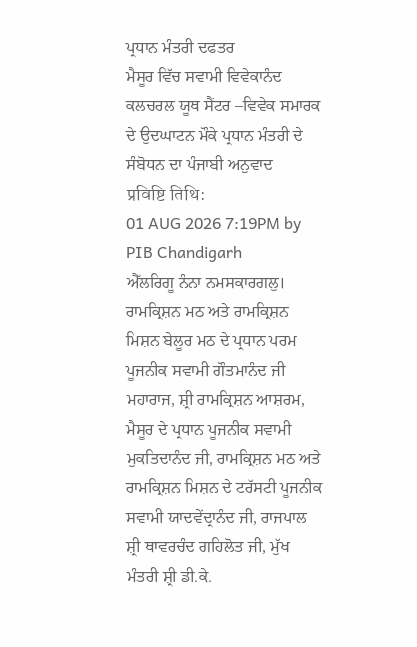ਪ੍ਰਧਾਨ ਮੰਤਰੀ ਦਫਤਰ
ਮੈਸੂਰ ਵਿੱਚ ਸਵਾਮੀ ਵਿਵੇਕਾਨੰਦ ਕਲਚਰਲ ਯੂਥ ਸੈਂਟਰ –ਵਿਵੇਕ ਸਮਾਰਕ ਦੇ ਉਦਘਾਟਨ ਮੌਕੇ ਪ੍ਰਧਾਨ ਮੰਤਰੀ ਦੇ ਸੰਬੋਧਨ ਦਾ ਪੰਜਾਬੀ ਅਨੁਵਾਦ
प्रविष्टि तिथि:
01 AUG 2026 7:19PM by PIB Chandigarh
ਐੱਲਰਿਗੂ ਨੰਨਾ ਨਮਸਕਾਰਗਲੁ।
ਰਾਮਕ੍ਰਿਸ਼ਨ ਮਠ ਅਤੇ ਰਾਮਕ੍ਰਿਸ਼ਨ ਮਿਸ਼ਨ ਬੇਲੂਰ ਮਠ ਦੇ ਪ੍ਰਧਾਨ ਪਰਮ ਪੂਜਨੀਕ ਸਵਾਮੀ ਗੌਤਮਾਨੰਦ ਜੀ ਮਹਾਰਾਜ, ਸ਼੍ਰੀ ਰਾਮਕ੍ਰਿਸ਼ਨ ਆਸ਼ਰਮ, ਮੈਸੂਰ ਦੇ ਪ੍ਰਧਾਨ ਪੂਜਨੀਕ ਸਵਾਮੀ ਮੁਕਤਿਦਾਨੰਦ ਜੀ, ਰਾਮਕ੍ਰਿਸ਼ਨ ਮਠ ਅਤੇ ਰਾਮਕ੍ਰਿਸ਼ਨ ਮਿਸ਼ਨ ਦੇ ਟਰੱਸਟੀ ਪੂਜਨੀਕ ਸਵਾਮੀ ਯਾਦਵੇਂਦ੍ਰਾਨੰਦ ਜੀ, ਰਾਜਪਾਲ ਸ਼੍ਰੀ ਥਾਵਰਚੰਦ ਗਹਿਲੋਤ ਜੀ, ਮੁੱਖ ਮੰਤਰੀ ਸ਼੍ਰੀ ਡੀ.ਕੇ.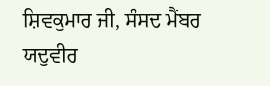ਸ਼ਿਵਕੁਮਾਰ ਜੀ, ਸੰਸਦ ਮੈਂਬਰ ਯਦੁਵੀਰ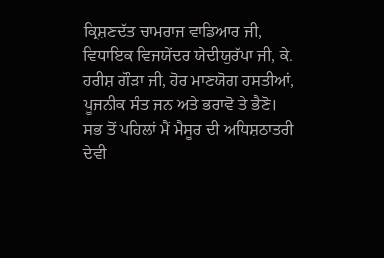ਕ੍ਰਿਸ਼ਣਦੱਤ ਚਾਮਰਾਜ ਵਾਡਿਆਰ ਜੀ, ਵਿਧਾਇਕ ਵਿਜਯੇਂਦਰ ਯੇਦੀਯੁਰੱਪਾ ਜੀ, ਕੇ. ਹਰੀਸ਼ ਗੌੜਾ ਜੀ, ਹੋਰ ਮਾਣਯੋਗ ਹਸਤੀਆਂ, ਪੂਜਨੀਕ ਸੰਤ ਜਨ ਅਤੇ ਭਰਾਵੋ ਤੇ ਭੈਣੋ।
ਸਭ ਤੋਂ ਪਹਿਲਾਂ ਮੈਂ ਮੈਸੂਰ ਦੀ ਅਧਿਸ਼ਠਾਤਰੀ ਦੇਵੀ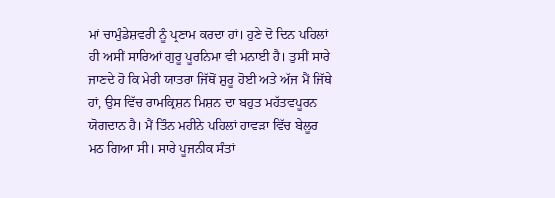ਮਾਂ ਚਾਮੁੰਡੇਸ਼ਵਰੀ ਨੂੰ ਪ੍ਰਣਾਮ ਕਰਦਾ ਹਾਂ। ਹੁਣੇ ਦੋ ਦਿਨ ਪਹਿਲਾਂ ਹੀ ਅਸੀਂ ਸਾਰਿਆਂ ਗੁਰੂ ਪੂਰਨਿਮਾ ਵੀ ਮਨਾਈ ਹੈ। ਤੁਸੀਂ ਸਾਰੇ ਜਾਣਦੇ ਹੋ ਕਿ ਮੇਰੀ ਯਾਤਰਾ ਜਿੱਥੋਂ ਸ਼ੁਰੂ ਹੋਈ ਅਤੇ ਅੱਜ ਮੈਂ ਜਿੱਥੇ ਹਾਂ, ਉਸ ਵਿੱਚ ਰਾਮਕ੍ਰਿਸ਼ਨ ਮਿਸ਼ਨ ਦਾ ਬਹੁਤ ਮਹੱਤਵਪੂਰਨ ਯੋਗਦਾਨ ਹੈ। ਮੈਂ ਤਿੰਨ ਮਹੀਨੇ ਪਹਿਲਾਂ ਹਾਵੜਾ ਵਿੱਚ ਬੇਲੂਰ ਮਠ ਗਿਆ ਸੀ। ਸਾਰੇ ਪੂਜਨੀਕ ਸੰਤਾਂ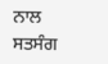ਨਾਲ ਸਤਸੰਗ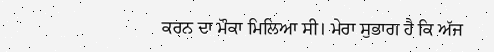ਕਰਨ ਦਾ ਮੌਕਾ ਮਿਲਿਆ ਸੀ। ਮੇਰਾ ਸੁਭਾਗ ਹੈ ਕਿ ਅੱਜ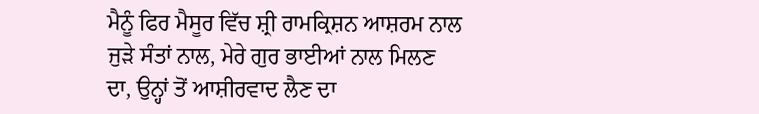ਮੈਨੂੰ ਫਿਰ ਮੈਸੂਰ ਵਿੱਚ ਸ਼੍ਰੀ ਰਾਮਕ੍ਰਿਸ਼ਨ ਆਸ਼ਰਮ ਨਾਲ ਜੁੜੇ ਸੰਤਾਂ ਨਾਲ, ਮੇਰੇ ਗੁਰ ਭਾਈਆਂ ਨਾਲ ਮਿਲਣ ਦਾ, ਉਨ੍ਹਾਂ ਤੋਂ ਆਸ਼ੀਰਵਾਦ ਲੈਣ ਦਾ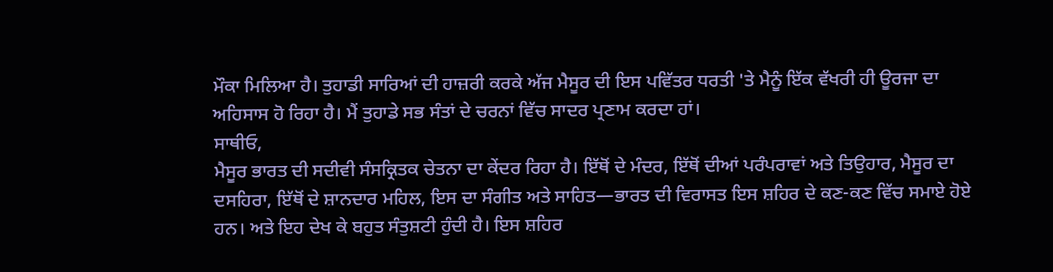ਮੌਕਾ ਮਿਲਿਆ ਹੈ। ਤੁਹਾਡੀ ਸਾਰਿਆਂ ਦੀ ਹਾਜ਼ਰੀ ਕਰਕੇ ਅੱਜ ਮੈਸੂਰ ਦੀ ਇਸ ਪਵਿੱਤਰ ਧਰਤੀ 'ਤੇ ਮੈਨੂੰ ਇੱਕ ਵੱਖਰੀ ਹੀ ਊਰਜਾ ਦਾ ਅਹਿਸਾਸ ਹੋ ਰਿਹਾ ਹੈ। ਮੈਂ ਤੁਹਾਡੇ ਸਭ ਸੰਤਾਂ ਦੇ ਚਰਨਾਂ ਵਿੱਚ ਸਾਦਰ ਪ੍ਰਣਾਮ ਕਰਦਾ ਹਾਂ।
ਸਾਥੀਓ,
ਮੈਸੂਰ ਭਾਰਤ ਦੀ ਸਦੀਵੀ ਸੰਸਕ੍ਰਿਤਕ ਚੇਤਨਾ ਦਾ ਕੇਂਦਰ ਰਿਹਾ ਹੈ। ਇੱਥੋਂ ਦੇ ਮੰਦਰ, ਇੱਥੋਂ ਦੀਆਂ ਪਰੰਪਰਾਵਾਂ ਅਤੇ ਤਿਉਹਾਰ, ਮੈਸੂਰ ਦਾ ਦਸਹਿਰਾ, ਇੱਥੋਂ ਦੇ ਸ਼ਾਨਦਾਰ ਮਹਿਲ, ਇਸ ਦਾ ਸੰਗੀਤ ਅਤੇ ਸਾਹਿਤ—ਭਾਰਤ ਦੀ ਵਿਰਾਸਤ ਇਸ ਸ਼ਹਿਰ ਦੇ ਕਣ-ਕਣ ਵਿੱਚ ਸਮਾਏ ਹੋਏ ਹਨ। ਅਤੇ ਇਹ ਦੇਖ ਕੇ ਬਹੁਤ ਸੰਤੁਸ਼ਟੀ ਹੁੰਦੀ ਹੈ। ਇਸ ਸ਼ਹਿਰ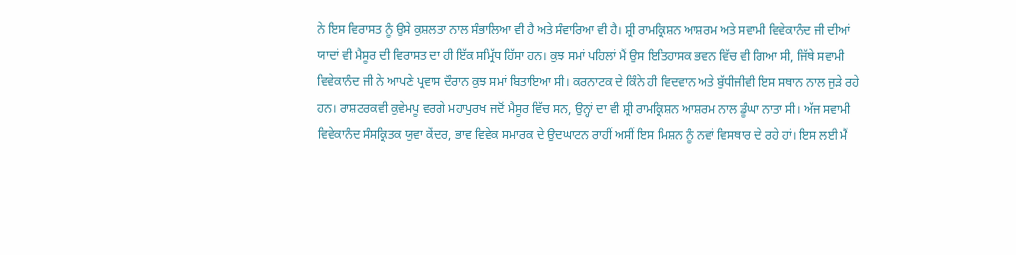ਨੇ ਇਸ ਵਿਰਾਸਤ ਨੂੰ ਉਸੇ ਕੁਸ਼ਲਤਾ ਨਾਲ ਸੰਭਾਲਿਆ ਵੀ ਹੈ ਅਤੇ ਸੰਵਾਰਿਆ ਵੀ ਹੈ। ਸ਼੍ਰੀ ਰਾਮਕ੍ਰਿਸ਼ਨ ਆਸ਼ਰਮ ਅਤੇ ਸਵਾਮੀ ਵਿਵੇਕਾਨੰਦ ਜੀ ਦੀਆਂ ਯਾਦਾਂ ਵੀ ਮੈਸੂਰ ਦੀ ਵਿਰਾਸਤ ਦਾ ਹੀ ਇੱਕ ਸਮ੍ਰਿੱਧ ਹਿੱਸਾ ਹਨ। ਕੁਝ ਸਮਾਂ ਪਹਿਲਾਂ ਮੈਂ ਉਸ ਇਤਿਹਾਸਕ ਭਵਨ ਵਿੱਚ ਵੀ ਗਿਆ ਸੀ, ਜਿੱਥੇ ਸਵਾਮੀ ਵਿਵੇਕਾਨੰਦ ਜੀ ਨੇ ਆਪਣੇ ਪ੍ਰਵਾਸ ਦੌਰਾਨ ਕੁਝ ਸਮਾਂ ਬਿਤਾਇਆ ਸੀ। ਕਰਨਾਟਕ ਦੇ ਕਿੰਨੇ ਹੀ ਵਿਦਵਾਨ ਅਤੇ ਬੁੱਧੀਜੀਵੀ ਇਸ ਸਥਾਨ ਨਾਲ ਜੁੜੇ ਰਹੇ ਹਨ। ਰਾਸ਼ਟਰਕਵੀ ਕੁਵੇਮਪੂ ਵਰਗੇ ਮਹਾਪੁਰਖ ਜਦੋਂ ਮੈਸੂਰ ਵਿੱਚ ਸਨ, ਉਨ੍ਹਾਂ ਦਾ ਵੀ ਸ਼੍ਰੀ ਰਾਮਕ੍ਰਿਸ਼ਨ ਆਸ਼ਰਮ ਨਾਲ ਡੂੰਘਾ ਨਾਤਾ ਸੀ। ਅੱਜ ਸਵਾਮੀ ਵਿਵੇਕਾਨੰਦ ਸੰਸਕ੍ਰਿਤਕ ਯੁਵਾ ਕੇਂਦਰ, ਭਾਵ ਵਿਵੇਕ ਸਮਾਰਕ ਦੇ ਉਦਘਾਟਨ ਰਾਹੀਂ ਅਸੀਂ ਇਸ ਮਿਸ਼ਨ ਨੂੰ ਨਵਾਂ ਵਿਸਥਾਰ ਦੇ ਰਹੇ ਹਾਂ। ਇਸ ਲਈ ਮੈਂ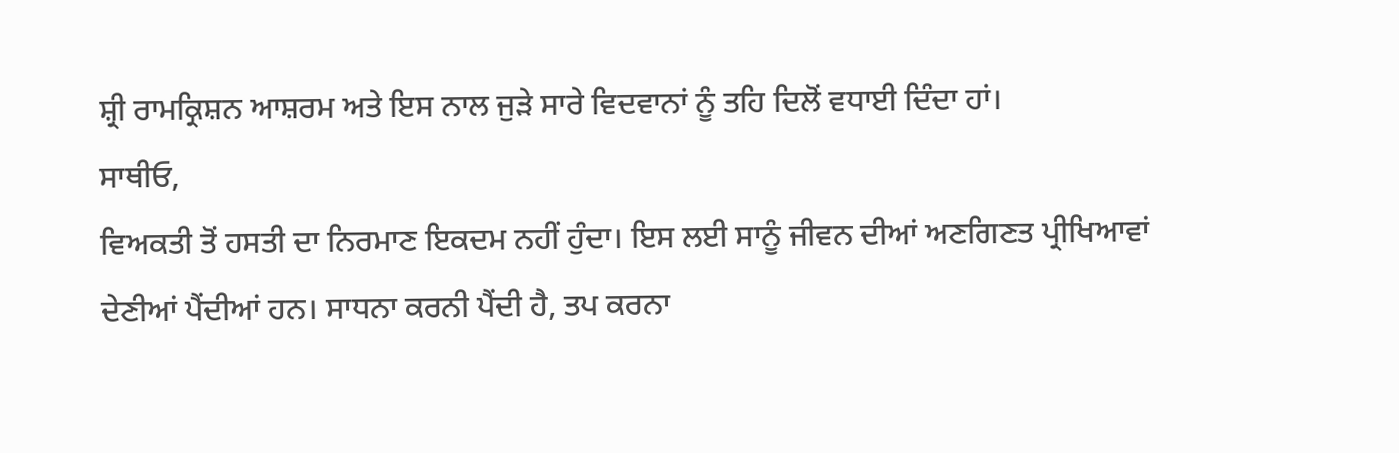ਸ਼੍ਰੀ ਰਾਮਕ੍ਰਿਸ਼ਨ ਆਸ਼ਰਮ ਅਤੇ ਇਸ ਨਾਲ ਜੁੜੇ ਸਾਰੇ ਵਿਦਵਾਨਾਂ ਨੂੰ ਤਹਿ ਦਿਲੋਂ ਵਧਾਈ ਦਿੰਦਾ ਹਾਂ।
ਸਾਥੀਓ,
ਵਿਅਕਤੀ ਤੋਂ ਹਸਤੀ ਦਾ ਨਿਰਮਾਣ ਇਕਦਮ ਨਹੀਂ ਹੁੰਦਾ। ਇਸ ਲਈ ਸਾਨੂੰ ਜੀਵਨ ਦੀਆਂ ਅਣਗਿਣਤ ਪ੍ਰੀਖਿਆਵਾਂ ਦੇਣੀਆਂ ਪੈਂਦੀਆਂ ਹਨ। ਸਾਧਨਾ ਕਰਨੀ ਪੈਂਦੀ ਹੈ, ਤਪ ਕਰਨਾ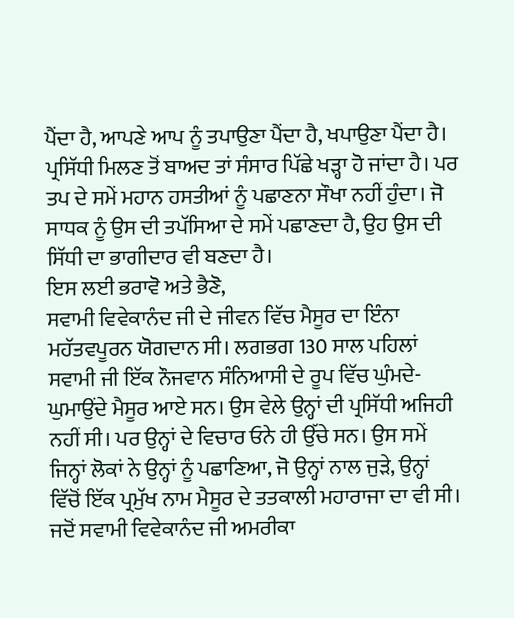ਪੈਂਦਾ ਹੈ, ਆਪਣੇ ਆਪ ਨੂੰ ਤਪਾਉਣਾ ਪੈਂਦਾ ਹੈ, ਖਪਾਉਣਾ ਪੈਂਦਾ ਹੈ। ਪ੍ਰਸਿੱਧੀ ਮਿਲਣ ਤੋਂ ਬਾਅਦ ਤਾਂ ਸੰਸਾਰ ਪਿੱਛੇ ਖੜ੍ਹਾ ਹੋ ਜਾਂਦਾ ਹੈ। ਪਰ ਤਪ ਦੇ ਸਮੇਂ ਮਹਾਨ ਹਸਤੀਆਂ ਨੂੰ ਪਛਾਣਨਾ ਸੌਖਾ ਨਹੀਂ ਹੁੰਦਾ। ਜੋ ਸਾਧਕ ਨੂੰ ਉਸ ਦੀ ਤਪੱਸਿਆ ਦੇ ਸਮੇਂ ਪਛਾਣਦਾ ਹੈ, ਉਹ ਉਸ ਦੀ ਸਿੱਧੀ ਦਾ ਭਾਗੀਦਾਰ ਵੀ ਬਣਦਾ ਹੈ।
ਇਸ ਲਈ ਭਰਾਵੋ ਅਤੇ ਭੈਣੋ,
ਸਵਾਮੀ ਵਿਵੇਕਾਨੰਦ ਜੀ ਦੇ ਜੀਵਨ ਵਿੱਚ ਮੈਸੂਰ ਦਾ ਇੰਨਾ ਮਹੱਤਵਪੂਰਨ ਯੋਗਦਾਨ ਸੀ। ਲਗਭਗ 130 ਸਾਲ ਪਹਿਲਾਂ ਸਵਾਮੀ ਜੀ ਇੱਕ ਨੌਜਵਾਨ ਸੰਨਿਆਸੀ ਦੇ ਰੂਪ ਵਿੱਚ ਘੁੰਮਦੇ-ਘੁਮਾਉਂਦੇ ਮੈਸੂਰ ਆਏ ਸਨ। ਉਸ ਵੇਲੇ ਉਨ੍ਹਾਂ ਦੀ ਪ੍ਰਸਿੱਧੀ ਅਜਿਹੀ ਨਹੀਂ ਸੀ। ਪਰ ਉਨ੍ਹਾਂ ਦੇ ਵਿਚਾਰ ਓਨੇ ਹੀ ਉੱਚੇ ਸਨ। ਉਸ ਸਮੇਂ ਜਿਨ੍ਹਾਂ ਲੋਕਾਂ ਨੇ ਉਨ੍ਹਾਂ ਨੂੰ ਪਛਾਣਿਆ, ਜੋ ਉਨ੍ਹਾਂ ਨਾਲ ਜੁੜੇ, ਉਨ੍ਹਾਂ ਵਿੱਚੋਂ ਇੱਕ ਪ੍ਰਮੁੱਖ ਨਾਮ ਮੈਸੂਰ ਦੇ ਤਤਕਾਲੀ ਮਹਾਰਾਜਾ ਦਾ ਵੀ ਸੀ। ਜਦੋਂ ਸਵਾਮੀ ਵਿਵੇਕਾਨੰਦ ਜੀ ਅਮਰੀਕਾ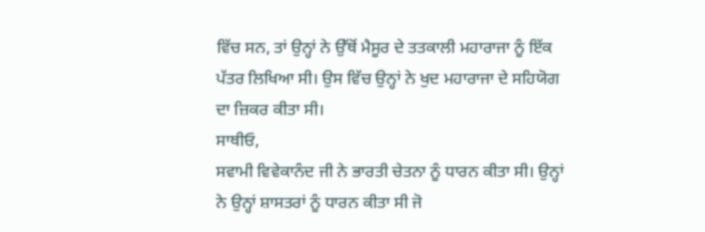ਵਿੱਚ ਸਨ, ਤਾਂ ਉਨ੍ਹਾਂ ਨੇ ਉੱਥੋਂ ਮੈਸੂਰ ਦੇ ਤਤਕਾਲੀ ਮਹਾਰਾਜਾ ਨੂੰ ਇੱਕ ਪੱਤਰ ਲਿਖਿਆ ਸੀ। ਉਸ ਵਿੱਚ ਉਨ੍ਹਾਂ ਨੇ ਖੁਦ ਮਹਾਰਾਜਾ ਦੇ ਸਹਿਯੋਗ ਦਾ ਜ਼ਿਕਰ ਕੀਤਾ ਸੀ।
ਸਾਥੀਓ,
ਸਵਾਮੀ ਵਿਵੇਕਾਨੰਦ ਜੀ ਨੇ ਭਾਰਤੀ ਚੇਤਨਾ ਨੂੰ ਧਾਰਨ ਕੀਤਾ ਸੀ। ਉਨ੍ਹਾਂ ਨੇ ਉਨ੍ਹਾਂ ਸ਼ਾਸਤਰਾਂ ਨੂੰ ਧਾਰਨ ਕੀਤਾ ਸੀ ਜੋ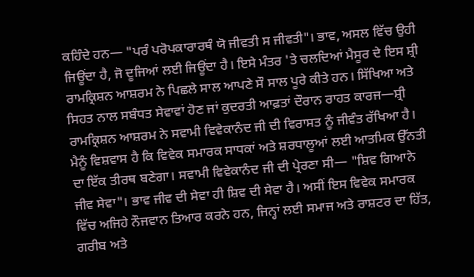ਕਹਿੰਦੇ ਹਨ— "ਪਰੰ ਪਰੋਪਕਾਰਾਰਥੰ ਯੋ ਜੀਵਤੀ ਸ ਜੀਵਤੀ"। ਭਾਵ, ਅਸਲ ਵਿੱਚ ਉਹੀ ਜਿਊਂਦਾ ਹੈ, ਜੋ ਦੂਜਿਆਂ ਲਈ ਜਿਊਂਦਾ ਹੈ। ਇਸੇ ਮੰਤਰ 'ਤੇ ਚਲਦਿਆਂ ਮੈਸੂਰ ਦੇ ਇਸ ਸ਼੍ਰੀ ਰਾਮਕ੍ਰਿਸ਼ਨ ਆਸ਼ਰਮ ਨੇ ਪਿਛਲੇ ਸਾਲ ਆਪਣੇ ਸੌ ਸਾਲ ਪੂਰੇ ਕੀਤੇ ਹਨ। ਸਿੱਖਿਆ ਅਤੇ ਸਿਹਤ ਨਾਲ ਸਬੰਧਤ ਸੇਵਾਵਾਂ ਹੋਣ ਜਾਂ ਕੁਦਰਤੀ ਆਫ਼ਤਾਂ ਦੌਰਾਨ ਰਾਹਤ ਕਾਰਜ—ਸ਼੍ਰੀ ਰਾਮਕ੍ਰਿਸ਼ਨ ਆਸ਼ਰਮ ਨੇ ਸਵਾਮੀ ਵਿਵੇਕਾਨੰਦ ਜੀ ਦੀ ਵਿਰਾਸਤ ਨੂੰ ਜੀਵੰਤ ਰੱਖਿਆ ਹੈ। ਮੈਨੂੰ ਵਿਸ਼ਵਾਸ ਹੈ ਕਿ ਵਿਵੇਕ ਸਮਾਰਕ ਸਾਧਕਾਂ ਅਤੇ ਸ਼ਰਧਾਲੂਆਂ ਲਈ ਆਤਮਿਕ ਉੱਨਤੀ ਦਾ ਇੱਕ ਤੀਰਥ ਬਣੇਗਾ। ਸਵਾਮੀ ਵਿਵੇਕਾਨੰਦ ਜੀ ਦੀ ਪ੍ਰੇਰਣਾ ਸੀ— "ਸ਼ਿਵ ਗਿਆਨੇ ਜੀਵ ਸੇਵਾ"। ਭਾਵ ਜੀਵ ਦੀ ਸੇਵਾ ਹੀ ਸ਼ਿਵ ਦੀ ਸੇਵਾ ਹੈ। ਅਸੀਂ ਇਸ ਵਿਵੇਕ ਸਮਾਰਕ ਵਿੱਚ ਅਜਿਹੇ ਨੌਜਵਾਨ ਤਿਆਰ ਕਰਨੇ ਹਨ, ਜਿਨ੍ਹਾਂ ਲਈ ਸਮਾਜ ਅਤੇ ਰਾਸ਼ਟਰ ਦਾ ਹਿੱਤ, ਗਰੀਬ ਅਤੇ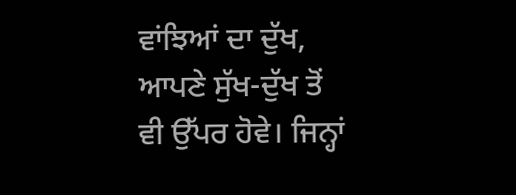ਵਾਂਝਿਆਂ ਦਾ ਦੁੱਖ, ਆਪਣੇ ਸੁੱਖ-ਦੁੱਖ ਤੋਂ ਵੀ ਉੱਪਰ ਹੋਵੇ। ਜਿਨ੍ਹਾਂ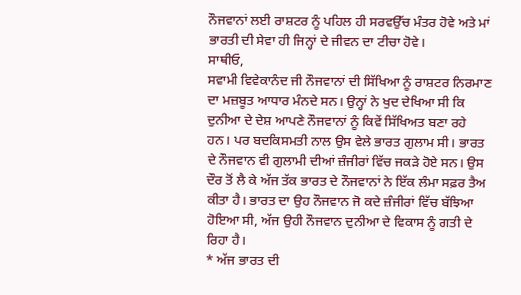ਨੌਜਵਾਨਾਂ ਲਈ ਰਾਸ਼ਟਰ ਨੂੰ ਪਹਿਲ ਹੀ ਸਰਵਉੱਚ ਮੰਤਰ ਹੋਵੇ ਅਤੇ ਮਾਂ ਭਾਰਤੀ ਦੀ ਸੇਵਾ ਹੀ ਜਿਨ੍ਹਾਂ ਦੇ ਜੀਵਨ ਦਾ ਟੀਚਾ ਹੋਵੇ।
ਸਾਥੀਓ,
ਸਵਾਮੀ ਵਿਵੇਕਾਨੰਦ ਜੀ ਨੌਜਵਾਨਾਂ ਦੀ ਸਿੱਖਿਆ ਨੂੰ ਰਾਸ਼ਟਰ ਨਿਰਮਾਣ ਦਾ ਮਜ਼ਬੂਤ ਆਧਾਰ ਮੰਨਦੇ ਸਨ। ਉਨ੍ਹਾਂ ਨੇ ਖੁਦ ਦੇਖਿਆ ਸੀ ਕਿ ਦੁਨੀਆ ਦੇ ਦੇਸ਼ ਆਪਣੇ ਨੌਜਵਾਨਾਂ ਨੂੰ ਕਿਵੇਂ ਸਿੱਖਿਅਤ ਬਣਾ ਰਹੇ ਹਨ। ਪਰ ਬਦਕਿਸਮਤੀ ਨਾਲ ਉਸ ਵੇਲੇ ਭਾਰਤ ਗੁਲਾਮ ਸੀ। ਭਾਰਤ ਦੇ ਨੌਜਵਾਨ ਵੀ ਗੁਲਾਮੀ ਦੀਆਂ ਜ਼ੰਜੀਰਾਂ ਵਿੱਚ ਜਕੜੇ ਹੋਏ ਸਨ। ਉਸ ਦੌਰ ਤੋਂ ਲੈ ਕੇ ਅੱਜ ਤੱਕ ਭਾਰਤ ਦੇ ਨੌਜਵਾਨਾਂ ਨੇ ਇੱਕ ਲੰਮਾ ਸਫ਼ਰ ਤੈਅ ਕੀਤਾ ਹੈ। ਭਾਰਤ ਦਾ ਉਹ ਨੌਜਵਾਨ ਜੋ ਕਦੇ ਜ਼ੰਜੀਰਾਂ ਵਿੱਚ ਬੱਝਿਆ ਹੋਇਆ ਸੀ, ਅੱਜ ਉਹੀ ਨੌਜਵਾਨ ਦੁਨੀਆ ਦੇ ਵਿਕਾਸ ਨੂੰ ਗਤੀ ਦੇ ਰਿਹਾ ਹੈ।
* ਅੱਜ ਭਾਰਤ ਦੀ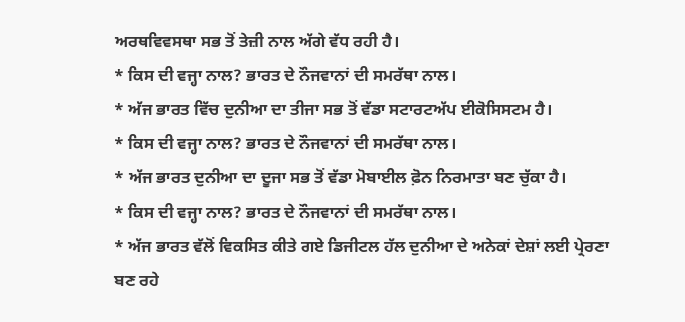ਅਰਥਵਿਵਸਥਾ ਸਭ ਤੋਂ ਤੇਜ਼ੀ ਨਾਲ ਅੱਗੇ ਵੱਧ ਰਹੀ ਹੈ।
* ਕਿਸ ਦੀ ਵਜ੍ਹਾ ਨਾਲ? ਭਾਰਤ ਦੇ ਨੌਜਵਾਨਾਂ ਦੀ ਸਮਰੱਥਾ ਨਾਲ।
* ਅੱਜ ਭਾਰਤ ਵਿੱਚ ਦੁਨੀਆ ਦਾ ਤੀਜਾ ਸਭ ਤੋਂ ਵੱਡਾ ਸਟਾਰਟਅੱਪ ਈਕੋਸਿਸਟਮ ਹੈ।
* ਕਿਸ ਦੀ ਵਜ੍ਹਾ ਨਾਲ? ਭਾਰਤ ਦੇ ਨੌਜਵਾਨਾਂ ਦੀ ਸਮਰੱਥਾ ਨਾਲ।
* ਅੱਜ ਭਾਰਤ ਦੁਨੀਆ ਦਾ ਦੂਜਾ ਸਭ ਤੋਂ ਵੱਡਾ ਮੋਬਾਈਲ ਫ਼ੋਨ ਨਿਰਮਾਤਾ ਬਣ ਚੁੱਕਾ ਹੈ।
* ਕਿਸ ਦੀ ਵਜ੍ਹਾ ਨਾਲ? ਭਾਰਤ ਦੇ ਨੌਜਵਾਨਾਂ ਦੀ ਸਮਰੱਥਾ ਨਾਲ।
* ਅੱਜ ਭਾਰਤ ਵੱਲੋਂ ਵਿਕਸਿਤ ਕੀਤੇ ਗਏ ਡਿਜੀਟਲ ਹੱਲ ਦੁਨੀਆ ਦੇ ਅਨੇਕਾਂ ਦੇਸ਼ਾਂ ਲਈ ਪ੍ਰੇਰਣਾ ਬਣ ਰਹੇ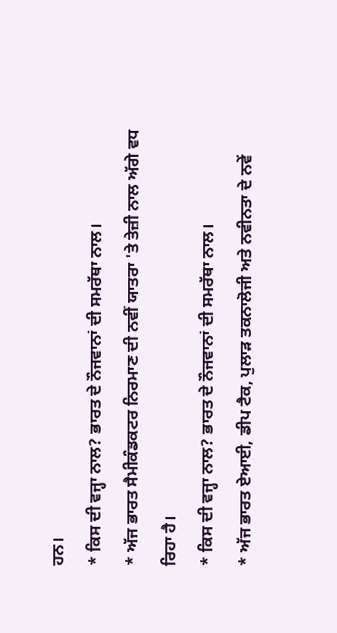ਹਨ।
* ਕਿਸ ਦੀ ਵਜ੍ਹਾ ਨਾਲ? ਭਾਰਤ ਦੇ ਨੌਜਵਾਨਾਂ ਦੀ ਸਮਰੱਥਾ ਨਾਲ।
* ਅੱਜ ਭਾਰਤ ਸੈਮੀਕੰਡਕਟਰ ਨਿਰਮਾਣ ਦੀ ਨਵੀਂ ਯਾਤਰਾ 'ਤੇ ਤੇਜ਼ੀ ਨਾਲ ਅੱਗੇ ਵਧ ਰਿਹਾ ਹੈ।
* ਕਿਸ ਦੀ ਵਜ੍ਹਾ ਨਾਲ? ਭਾਰਤ ਦੇ ਨੌਜਵਾਨਾਂ ਦੀ ਸਮਰੱਥਾ ਨਾਲ।
* ਅੱਜ ਭਾਰਤ ਏਆਈ, ਡੀਪ ਟੈਕ, ਪੁਲਾੜ ਤਕਨਾਲੋਜੀ ਅਤੇ ਨਵੀਨਤਾ ਦੇ ਨਵੇਂ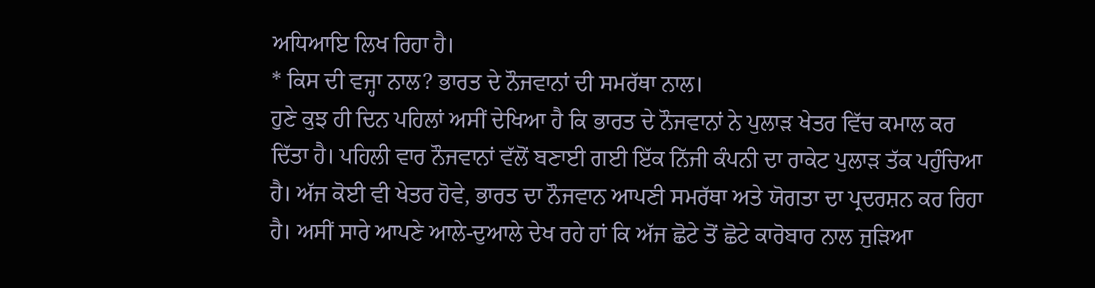ਅਧਿਆਇ ਲਿਖ ਰਿਹਾ ਹੈ।
* ਕਿਸ ਦੀ ਵਜ੍ਹਾ ਨਾਲ? ਭਾਰਤ ਦੇ ਨੌਜਵਾਨਾਂ ਦੀ ਸਮਰੱਥਾ ਨਾਲ।
ਹੁਣੇ ਕੁਝ ਹੀ ਦਿਨ ਪਹਿਲਾਂ ਅਸੀਂ ਦੇਖਿਆ ਹੈ ਕਿ ਭਾਰਤ ਦੇ ਨੌਜਵਾਨਾਂ ਨੇ ਪੁਲਾੜ ਖੇਤਰ ਵਿੱਚ ਕਮਾਲ ਕਰ ਦਿੱਤਾ ਹੈ। ਪਹਿਲੀ ਵਾਰ ਨੌਜਵਾਨਾਂ ਵੱਲੋਂ ਬਣਾਈ ਗਈ ਇੱਕ ਨਿੱਜੀ ਕੰਪਨੀ ਦਾ ਰਾਕੇਟ ਪੁਲਾੜ ਤੱਕ ਪਹੁੰਚਿਆ ਹੈ। ਅੱਜ ਕੋਈ ਵੀ ਖੇਤਰ ਹੋਵੇ, ਭਾਰਤ ਦਾ ਨੌਜਵਾਨ ਆਪਣੀ ਸਮਰੱਥਾ ਅਤੇ ਯੋਗਤਾ ਦਾ ਪ੍ਰਦਰਸ਼ਨ ਕਰ ਰਿਹਾ ਹੈ। ਅਸੀਂ ਸਾਰੇ ਆਪਣੇ ਆਲੇ-ਦੁਆਲੇ ਦੇਖ ਰਹੇ ਹਾਂ ਕਿ ਅੱਜ ਛੋਟੇ ਤੋਂ ਛੋਟੇ ਕਾਰੋਬਾਰ ਨਾਲ ਜੁੜਿਆ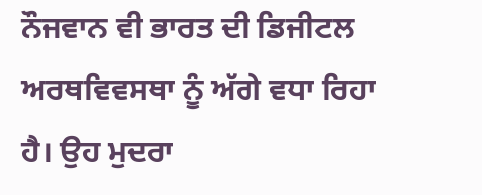ਨੌਜਵਾਨ ਵੀ ਭਾਰਤ ਦੀ ਡਿਜੀਟਲ ਅਰਥਵਿਵਸਥਾ ਨੂੰ ਅੱਗੇ ਵਧਾ ਰਿਹਾ ਹੈ। ਉਹ ਮੁਦਰਾ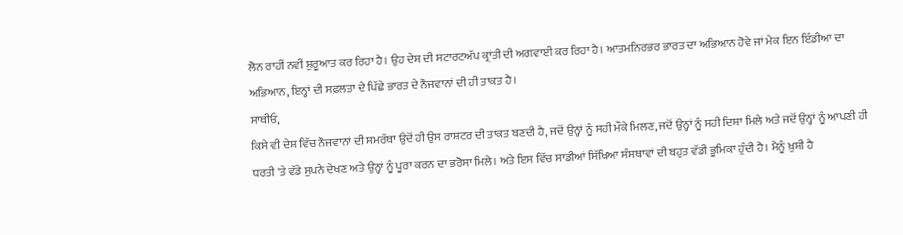ਲੋਨ ਰਾਹੀਂ ਨਵੀਂ ਸ਼ੁਰੂਆਤ ਕਰ ਰਿਹਾ ਹੈ। ਉਹ ਦੇਸ਼ ਦੀ ਸਟਾਰਟਅੱਪ ਕ੍ਰਾਂਤੀ ਦੀ ਅਗਵਾਈ ਕਰ ਰਿਹਾ ਹੈ। ਆਤਮਨਿਰਭਰ ਭਾਰਤ ਦਾ ਅਭਿਆਨ ਹੋਵੇ ਜਾਂ ਮੇਕ ਇਨ ਇੰਡੀਆ ਦਾ ਅਭਿਆਨ, ਇਨ੍ਹਾਂ ਦੀ ਸਫ਼ਲਤਾ ਦੇ ਪਿੱਛੇ ਭਾਰਤ ਦੇ ਨੌਜਵਾਨਾਂ ਦੀ ਹੀ ਤਾਕਤ ਹੈ।
ਸਾਥੀਓ,
ਕਿਸੇ ਵੀ ਦੇਸ਼ ਵਿੱਚ ਨੌਜਵਾਨਾਂ ਦੀ ਸਮਰੱਥਾ ਉਦੋਂ ਹੀ ਉਸ ਰਾਸ਼ਟਰ ਦੀ ਤਾਕਤ ਬਣਦੀ ਹੈ, ਜਦੋਂ ਉਨ੍ਹਾਂ ਨੂੰ ਸਹੀ ਮੌਕੇ ਮਿਲਣ, ਜਦੋਂ ਉਨ੍ਹਾਂ ਨੂੰ ਸਹੀ ਦਿਸ਼ਾ ਮਿਲੇ ਅਤੇ ਜਦੋਂ ਉਨ੍ਹਾਂ ਨੂੰ ਆਪਣੀ ਹੀ ਧਰਤੀ 'ਤੇ ਵੱਡੇ ਸੁਪਨੇ ਦੇਖਣ ਅਤੇ ਉਨ੍ਹਾਂ ਨੂੰ ਪੂਰਾ ਕਰਨ ਦਾ ਭਰੋਸਾ ਮਿਲੇ। ਅਤੇ ਇਸ ਵਿੱਚ ਸਾਡੀਆਂ ਸਿੱਖਿਆ ਸੰਸਥਾਵਾਂ ਦੀ ਬਹੁਤ ਵੱਡੀ ਭੂਮਿਕਾ ਹੁੰਦੀ ਹੈ। ਮੈਨੂੰ ਖ਼ੁਸ਼ੀ ਹੈ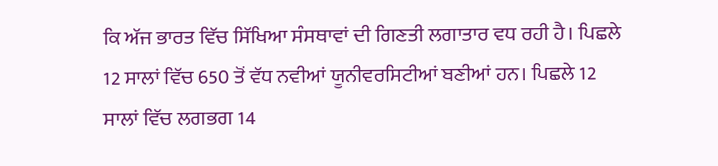ਕਿ ਅੱਜ ਭਾਰਤ ਵਿੱਚ ਸਿੱਖਿਆ ਸੰਸਥਾਵਾਂ ਦੀ ਗਿਣਤੀ ਲਗਾਤਾਰ ਵਧ ਰਹੀ ਹੈ। ਪਿਛਲੇ 12 ਸਾਲਾਂ ਵਿੱਚ 650 ਤੋਂ ਵੱਧ ਨਵੀਆਂ ਯੂਨੀਵਰਸਿਟੀਆਂ ਬਣੀਆਂ ਹਨ। ਪਿਛਲੇ 12 ਸਾਲਾਂ ਵਿੱਚ ਲਗਭਗ 14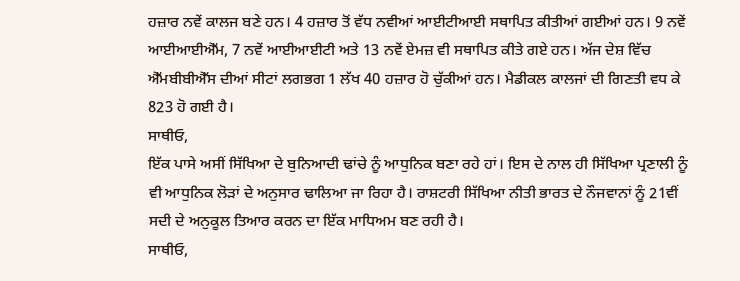ਹਜ਼ਾਰ ਨਵੇਂ ਕਾਲਜ ਬਣੇ ਹਨ। 4 ਹਜ਼ਾਰ ਤੋਂ ਵੱਧ ਨਵੀਆਂ ਆਈਟੀਆਈ ਸਥਾਪਿਤ ਕੀਤੀਆਂ ਗਈਆਂ ਹਨ। 9 ਨਵੇਂ ਆਈਆਈਐੱਮ, 7 ਨਵੇਂ ਆਈਆਈਟੀ ਅਤੇ 13 ਨਵੇਂ ਏਮਜ਼ ਵੀ ਸਥਾਪਿਤ ਕੀਤੇ ਗਏ ਹਨ। ਅੱਜ ਦੇਸ਼ ਵਿੱਚ ਐੱਮਬੀਬੀਐੱਸ ਦੀਆਂ ਸੀਟਾਂ ਲਗਭਗ 1 ਲੱਖ 40 ਹਜ਼ਾਰ ਹੋ ਚੁੱਕੀਆਂ ਹਨ। ਮੈਡੀਕਲ ਕਾਲਜਾਂ ਦੀ ਗਿਣਤੀ ਵਧ ਕੇ 823 ਹੋ ਗਈ ਹੈ।
ਸਾਥੀਓ,
ਇੱਕ ਪਾਸੇ ਅਸੀਂ ਸਿੱਖਿਆ ਦੇ ਬੁਨਿਆਦੀ ਢਾਂਚੇ ਨੂੰ ਆਧੁਨਿਕ ਬਣਾ ਰਹੇ ਹਾਂ। ਇਸ ਦੇ ਨਾਲ ਹੀ ਸਿੱਖਿਆ ਪ੍ਰਣਾਲੀ ਨੂੰ ਵੀ ਆਧੁਨਿਕ ਲੋੜਾਂ ਦੇ ਅਨੁਸਾਰ ਢਾਲਿਆ ਜਾ ਰਿਹਾ ਹੈ। ਰਾਸ਼ਟਰੀ ਸਿੱਖਿਆ ਨੀਤੀ ਭਾਰਤ ਦੇ ਨੌਜਵਾਨਾਂ ਨੂੰ 21ਵੀਂ ਸਦੀ ਦੇ ਅਨੁਕੂਲ ਤਿਆਰ ਕਰਨ ਦਾ ਇੱਕ ਮਾਧਿਅਮ ਬਣ ਰਹੀ ਹੈ।
ਸਾਥੀਓ,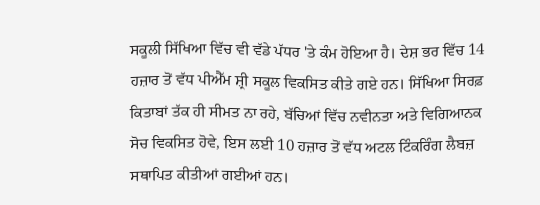ਸਕੂਲੀ ਸਿੱਖਿਆ ਵਿੱਚ ਵੀ ਵੱਡੇ ਪੱਧਰ 'ਤੇ ਕੰਮ ਹੋਇਆ ਹੈ। ਦੇਸ਼ ਭਰ ਵਿੱਚ 14 ਹਜ਼ਾਰ ਤੋਂ ਵੱਧ ਪੀਐੱਮ ਸ਼੍ਰੀ ਸਕੂਲ ਵਿਕਸਿਤ ਕੀਤੇ ਗਏ ਹਨ। ਸਿੱਖਿਆ ਸਿਰਫ਼ ਕਿਤਾਬਾਂ ਤੱਕ ਹੀ ਸੀਮਤ ਨਾ ਰਹੇ, ਬੱਚਿਆਂ ਵਿੱਚ ਨਵੀਨਤਾ ਅਤੇ ਵਿਗਿਆਨਕ ਸੋਚ ਵਿਕਸਿਤ ਹੋਵੇ, ਇਸ ਲਈ 10 ਹਜ਼ਾਰ ਤੋਂ ਵੱਧ ਅਟਲ ਟਿੰਕਰਿੰਗ ਲੈਬਜ਼ ਸਥਾਪਿਤ ਕੀਤੀਆਂ ਗਈਆਂ ਹਨ।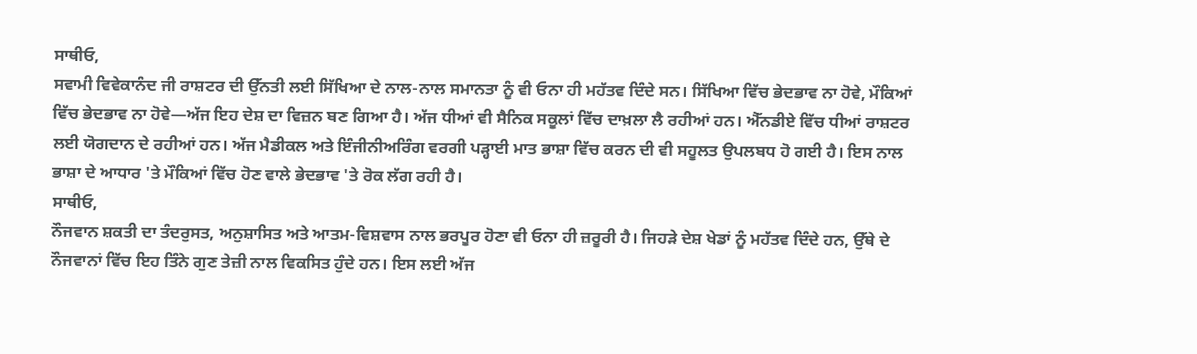ਸਾਥੀਓ,
ਸਵਾਮੀ ਵਿਵੇਕਾਨੰਦ ਜੀ ਰਾਸ਼ਟਰ ਦੀ ਉੱਨਤੀ ਲਈ ਸਿੱਖਿਆ ਦੇ ਨਾਲ-ਨਾਲ ਸਮਾਨਤਾ ਨੂੰ ਵੀ ਓਨਾ ਹੀ ਮਹੱਤਵ ਦਿੰਦੇ ਸਨ। ਸਿੱਖਿਆ ਵਿੱਚ ਭੇਦਭਾਵ ਨਾ ਹੋਵੇ, ਮੌਕਿਆਂ ਵਿੱਚ ਭੇਦਭਾਵ ਨਾ ਹੋਵੇ—ਅੱਜ ਇਹ ਦੇਸ਼ ਦਾ ਵਿਜ਼ਨ ਬਣ ਗਿਆ ਹੈ। ਅੱਜ ਧੀਆਂ ਵੀ ਸੈਨਿਕ ਸਕੂਲਾਂ ਵਿੱਚ ਦਾਖ਼ਲਾ ਲੈ ਰਹੀਆਂ ਹਨ। ਐੱਨਡੀਏ ਵਿੱਚ ਧੀਆਂ ਰਾਸ਼ਟਰ ਲਈ ਯੋਗਦਾਨ ਦੇ ਰਹੀਆਂ ਹਨ। ਅੱਜ ਮੈਡੀਕਲ ਅਤੇ ਇੰਜੀਨੀਅਰਿੰਗ ਵਰਗੀ ਪੜ੍ਹਾਈ ਮਾਤ ਭਾਸ਼ਾ ਵਿੱਚ ਕਰਨ ਦੀ ਵੀ ਸਹੂਲਤ ਉਪਲਬਧ ਹੋ ਗਈ ਹੈ। ਇਸ ਨਾਲ ਭਾਸ਼ਾ ਦੇ ਆਧਾਰ 'ਤੇ ਮੌਕਿਆਂ ਵਿੱਚ ਹੋਣ ਵਾਲੇ ਭੇਦਭਾਵ 'ਤੇ ਰੋਕ ਲੱਗ ਰਹੀ ਹੈ।
ਸਾਥੀਓ,
ਨੌਜਵਾਨ ਸ਼ਕਤੀ ਦਾ ਤੰਦਰੁਸਤ, ਅਨੁਸ਼ਾਸਿਤ ਅਤੇ ਆਤਮ-ਵਿਸ਼ਵਾਸ ਨਾਲ ਭਰਪੂਰ ਹੋਣਾ ਵੀ ਓਨਾ ਹੀ ਜ਼ਰੂਰੀ ਹੈ। ਜਿਹੜੇ ਦੇਸ਼ ਖੇਡਾਂ ਨੂੰ ਮਹੱਤਵ ਦਿੰਦੇ ਹਨ, ਉੱਥੇ ਦੇ ਨੌਜਵਾਨਾਂ ਵਿੱਚ ਇਹ ਤਿੰਨੇ ਗੁਣ ਤੇਜ਼ੀ ਨਾਲ ਵਿਕਸਿਤ ਹੁੰਦੇ ਹਨ। ਇਸ ਲਈ ਅੱਜ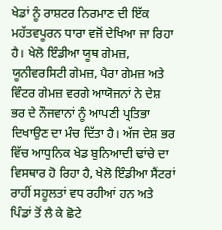ਖੇਡਾਂ ਨੂੰ ਰਾਸ਼ਟਰ ਨਿਰਮਾਣ ਦੀ ਇੱਕ ਮਹੱਤਵਪੂਰਨ ਧਾਰਾ ਵਜੋਂ ਦੇਖਿਆ ਜਾ ਰਿਹਾ ਹੈ। ਖੇਲੋ ਇੰਡੀਆ ਯੂਥ ਗੇਮਜ਼, ਯੂਨੀਵਰਸਿਟੀ ਗੇਮਜ਼, ਪੈਰਾ ਗੇਮਜ਼ ਅਤੇ ਵਿੰਟਰ ਗੇਮਜ਼ ਵਰਗੇ ਆਯੋਜਨਾਂ ਨੇ ਦੇਸ਼ ਭਰ ਦੇ ਨੌਜਵਾਨਾਂ ਨੂੰ ਆਪਣੀ ਪ੍ਰਤਿਭਾ ਦਿਖਾਉਣ ਦਾ ਮੰਚ ਦਿੱਤਾ ਹੈ। ਅੱਜ ਦੇਸ਼ ਭਰ ਵਿੱਚ ਆਧੁਨਿਕ ਖੇਡ ਬੁਨਿਆਦੀ ਢਾਂਚੇ ਦਾ ਵਿਸਥਾਰ ਹੋ ਰਿਹਾ ਹੈ, ਖੇਲੋ ਇੰਡੀਆ ਸੈਂਟਰਾਂ ਰਾਹੀਂ ਸਹੂਲਤਾਂ ਵਧ ਰਹੀਆਂ ਹਨ ਅਤੇ ਪਿੰਡਾਂ ਤੋਂ ਲੈ ਕੇ ਛੋਟੇ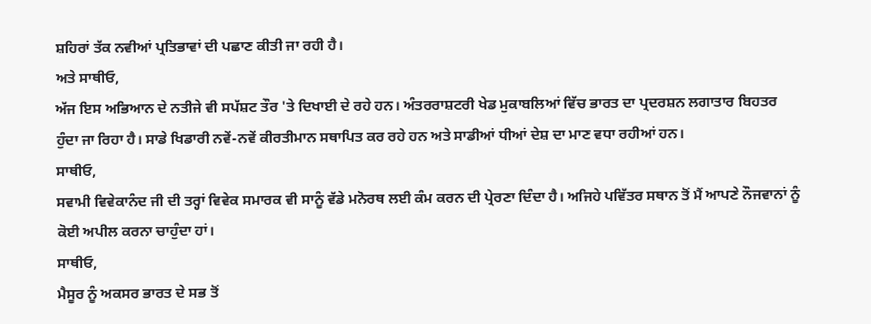ਸ਼ਹਿਰਾਂ ਤੱਕ ਨਵੀਆਂ ਪ੍ਰਤਿਭਾਵਾਂ ਦੀ ਪਛਾਣ ਕੀਤੀ ਜਾ ਰਹੀ ਹੈ।
ਅਤੇ ਸਾਥੀਓ,
ਅੱਜ ਇਸ ਅਭਿਆਨ ਦੇ ਨਤੀਜੇ ਵੀ ਸਪੱਸ਼ਟ ਤੌਰ 'ਤੇ ਦਿਖਾਈ ਦੇ ਰਹੇ ਹਨ। ਅੰਤਰਰਾਸ਼ਟਰੀ ਖੇਡ ਮੁਕਾਬਲਿਆਂ ਵਿੱਚ ਭਾਰਤ ਦਾ ਪ੍ਰਦਰਸ਼ਨ ਲਗਾਤਾਰ ਬਿਹਤਰ ਹੁੰਦਾ ਜਾ ਰਿਹਾ ਹੈ। ਸਾਡੇ ਖਿਡਾਰੀ ਨਵੇਂ-ਨਵੇਂ ਕੀਰਤੀਮਾਨ ਸਥਾਪਿਤ ਕਰ ਰਹੇ ਹਨ ਅਤੇ ਸਾਡੀਆਂ ਧੀਆਂ ਦੇਸ਼ ਦਾ ਮਾਣ ਵਧਾ ਰਹੀਆਂ ਹਨ।
ਸਾਥੀਓ,
ਸਵਾਮੀ ਵਿਵੇਕਾਨੰਦ ਜੀ ਦੀ ਤਰ੍ਹਾਂ ਵਿਵੇਕ ਸਮਾਰਕ ਵੀ ਸਾਨੂੰ ਵੱਡੇ ਮਨੋਰਥ ਲਈ ਕੰਮ ਕਰਨ ਦੀ ਪ੍ਰੇਰਣਾ ਦਿੰਦਾ ਹੈ। ਅਜਿਹੇ ਪਵਿੱਤਰ ਸਥਾਨ ਤੋਂ ਮੈਂ ਆਪਣੇ ਨੌਜਵਾਨਾਂ ਨੂੰ ਕੋਈ ਅਪੀਲ ਕਰਨਾ ਚਾਹੁੰਦਾ ਹਾਂ।
ਸਾਥੀਓ,
ਮੈਸੂਰ ਨੂੰ ਅਕਸਰ ਭਾਰਤ ਦੇ ਸਭ ਤੋਂ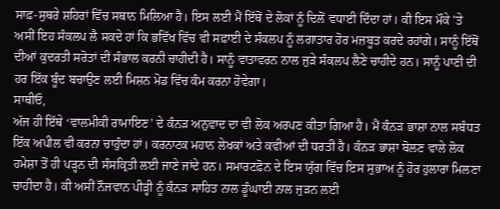ਸਾਫ਼-ਸੁਥਰੇ ਸ਼ਹਿਰਾਂ ਵਿੱਚ ਸਥਾਨ ਮਿਲਿਆ ਹੈ। ਇਸ ਲਈ ਮੈਂ ਇੱਥੋਂ ਦੇ ਲੋਕਾਂ ਨੂੰ ਦਿਲੋਂ ਵਧਾਈ ਦਿੰਦਾ ਹਾਂ। ਕੀ ਇਸ ਮੌਕੇ 'ਤੇ ਅਸੀਂ ਇਹ ਸੰਕਲਪ ਲੈ ਸਕਦੇ ਹਾਂ ਕਿ ਭਵਿੱਖ ਵਿੱਚ ਵੀ ਸਫ਼ਾਈ ਦੇ ਸੰਕਲਪ ਨੂੰ ਲਗਾਤਾਰ ਹੋਰ ਮਜ਼ਬੂਤ ਕਰਦੇ ਰਹਾਂਗੇ। ਸਾਨੂੰ ਇੱਥੋਂ ਦੀਆਂ ਕੁਦਰਤੀ ਸਰੋਤਾਂ ਦੀ ਸੰਭਾਲ ਕਰਨੀ ਚਾਹੀਦੀ ਹੈ। ਸਾਨੂੰ ਵਾਤਾਵਰਨ ਨਾਲ ਜੁੜੇ ਸੰਕਲਪ ਲੈਣੇ ਚਾਹੀਦੇ ਹਨ। ਸਾਨੂੰ ਪਾਣੀ ਦੀ ਹਰ ਇੱਕ ਬੂੰਦ ਬਚਾਉਣ ਲਈ ਮਿਸ਼ਨ ਮੋਡ ਵਿੱਚ ਕੰਮ ਕਰਨਾ ਹੋਵੇਗਾ।
ਸਾਥੀਓ,
ਅੱਜ ਹੀ ਇੱਥੇ ‘ਵਾਲਮੀਕੀ ਰਾਮਾਇਣ’ ਦੇ ਕੰਨੜ ਅਨੁਵਾਦ ਦਾ ਵੀ ਲੋਕ ਅਰਪਣ ਕੀਤਾ ਗਿਆ ਹੈ। ਮੈਂ ਕੰਨੜ ਭਾਸ਼ਾ ਨਾਲ ਸਬੰਧਤ ਇੱਕ ਅਪੀਲ ਵੀ ਕਰਨਾ ਚਾਹੁੰਦਾ ਹਾਂ। ਕਰਨਾਟਕ ਮਹਾਨ ਲੇਖਕਾਂ ਅਤੇ ਕਵੀਆਂ ਦੀ ਧਰਤੀ ਹੈ। ਕੰਨੜ ਭਾਸ਼ਾ ਬੋਲਣ ਵਾਲੇ ਲੋਕ ਹਮੇਸ਼ਾ ਤੋਂ ਹੀ ਪੜ੍ਹਨ ਦੀ ਸੰਸਕ੍ਰਿਤੀ ਲਈ ਜਾਣੇ ਜਾਂਦੇ ਹਨ। ਸਮਾਰਟਫ਼ੋਨ ਦੇ ਇਸ ਯੁੱਗ ਵਿੱਚ ਇਸ ਸੁਭਾਅ ਨੂੰ ਹੋਰ ਹੁਲਾਰਾ ਮਿਲਣਾ ਚਾਹੀਦਾ ਹੈ। ਕੀ ਅਸੀਂ ਨੌਜਵਾਨ ਪੀੜ੍ਹੀ ਨੂੰ ਕੰਨੜ ਸਾਹਿਤ ਨਾਲ ਡੂੰਘਾਈ ਨਾਲ ਜੁੜਨ ਲਈ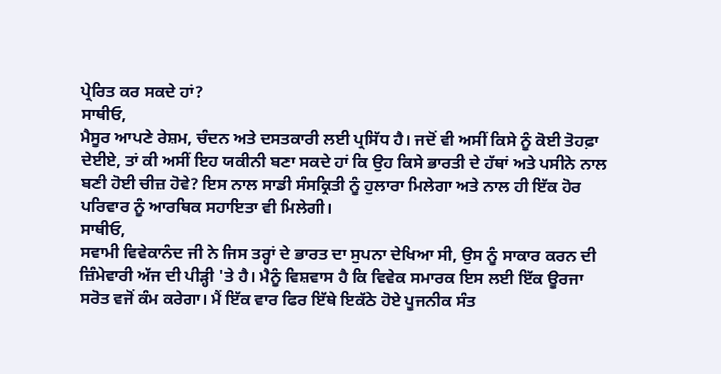ਪ੍ਰੇਰਿਤ ਕਰ ਸਕਦੇ ਹਾਂ?
ਸਾਥੀਓ,
ਮੈਸੂਰ ਆਪਣੇ ਰੇਸ਼ਮ, ਚੰਦਨ ਅਤੇ ਦਸਤਕਾਰੀ ਲਈ ਪ੍ਰਸਿੱਧ ਹੈ। ਜਦੋਂ ਵੀ ਅਸੀਂ ਕਿਸੇ ਨੂੰ ਕੋਈ ਤੋਹਫ਼ਾ ਦੇਈਏ, ਤਾਂ ਕੀ ਅਸੀਂ ਇਹ ਯਕੀਨੀ ਬਣਾ ਸਕਦੇ ਹਾਂ ਕਿ ਉਹ ਕਿਸੇ ਭਾਰਤੀ ਦੇ ਹੱਥਾਂ ਅਤੇ ਪਸੀਨੇ ਨਾਲ ਬਣੀ ਹੋਈ ਚੀਜ਼ ਹੋਵੇ? ਇਸ ਨਾਲ ਸਾਡੀ ਸੰਸਕ੍ਰਿਤੀ ਨੂੰ ਹੁਲਾਰਾ ਮਿਲੇਗਾ ਅਤੇ ਨਾਲ ਹੀ ਇੱਕ ਹੋਰ ਪਰਿਵਾਰ ਨੂੰ ਆਰਥਿਕ ਸਹਾਇਤਾ ਵੀ ਮਿਲੇਗੀ।
ਸਾਥੀਓ,
ਸਵਾਮੀ ਵਿਵੇਕਾਨੰਦ ਜੀ ਨੇ ਜਿਸ ਤਰ੍ਹਾਂ ਦੇ ਭਾਰਤ ਦਾ ਸੁਪਨਾ ਦੇਖਿਆ ਸੀ, ਉਸ ਨੂੰ ਸਾਕਾਰ ਕਰਨ ਦੀ ਜ਼ਿੰਮੇਵਾਰੀ ਅੱਜ ਦੀ ਪੀੜ੍ਹੀ 'ਤੇ ਹੈ। ਮੈਨੂੰ ਵਿਸ਼ਵਾਸ ਹੈ ਕਿ ਵਿਵੇਕ ਸਮਾਰਕ ਇਸ ਲਈ ਇੱਕ ਊਰਜਾ ਸਰੋਤ ਵਜੋਂ ਕੰਮ ਕਰੇਗਾ। ਮੈਂ ਇੱਕ ਵਾਰ ਫਿਰ ਇੱਥੇ ਇਕੱਠੇ ਹੋਏ ਪੂਜਨੀਕ ਸੰਤ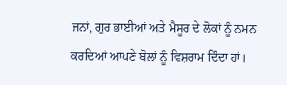ਜਨਾਂ, ਗੁਰ ਭਾਈਆਂ ਅਤੇ ਮੈਸੂਰ ਦੇ ਲੋਕਾਂ ਨੂੰ ਨਮਨ ਕਰਦਿਆਂ ਆਪਣੇ ਬੋਲਾਂ ਨੂੰ ਵਿਸ਼ਰਾਮ ਦਿੰਦਾ ਹਾਂ।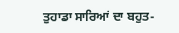ਤੁਹਾਡਾ ਸਾਰਿਆਂ ਦਾ ਬਹੁਤ-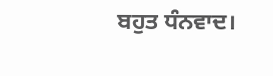ਬਹੁਤ ਧੰਨਵਾਦ।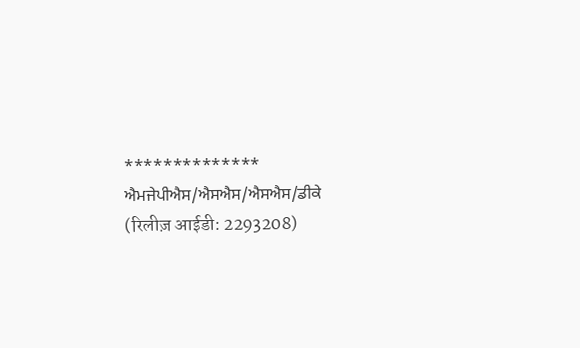**************
ਐਮਜੇਪੀਐਸ/ਐਸਐਸ/ਐਸਐਸ/ਡੀਕੇ
(रिलीज़ आईडी: 2293208)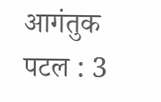आगंतुक पटल : 3